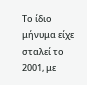Το ίδιο μήνυμα είχε σταλεί το 2001, με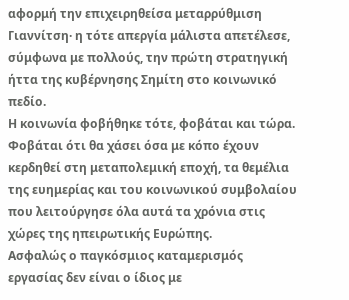αφορμή την επιχειρηθείσα μεταρρύθμιση Γιαννίτση· η τότε απεργία μάλιστα απετέλεσε, σύμφωνα με πολλούς, την πρώτη στρατηγική ήττα της κυβέρνησης Σημίτη στο κοινωνικό πεδίο.
Η κοινωνία φοβήθηκε τότε, φοβάται και τώρα. Φοβάται ότι θα χάσει όσα με κόπο έχουν κερδηθεί στη μεταπολεμική εποχή, τα θεμέλια της ευημερίας και του κοινωνικού συμβολαίου που λειτούργησε όλα αυτά τα χρόνια στις χώρες της ηπειρωτικής Ευρώπης.
Ασφαλώς ο παγκόσμιος καταμερισμός εργασίας δεν είναι ο ίδιος με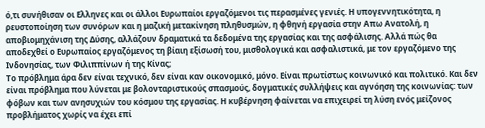ό,τι συνήθισαν οι Ελληνες και οι άλλοι Ευρωπαίοι εργαζόμενοι τις περασμένες γενιές. Η υπογεννητικότητα, η ρευστοποίηση των συνόρων και η μαζική μετακίνηση πληθυσμών, η φθηνή εργασία στην Απω Ανατολή, η αποβιομηχάνιση της Δύσης, αλλάζουν δραματικά τα δεδομένα της εργασίας και της ασφάλισης. Αλλά πώς θα αποδεχθεί ο Ευρωπαίος εργαζόμενος τη βίαιη εξίσωσή του, μισθολογικά και ασφαλιστικά, με τον εργαζόμενο της Ινδονησίας, των Φιλιππίνων ή της Κίνας;
Το πρόβλημα άρα δεν είναι τεχνικό, δεν είναι καν οικονομικό, μόνο. Είναι πρωτίστως κοινωνικό και πολιτικό. Και δεν είναι πρόβλημα που λύνεται με βολονταριστικούς σπασμούς, δογματικές συλλήψεις και αγνόηση της κοινωνίας: των φόβων και των ανησυχιών του κόσμου της εργασίας. Η κυβέρνηση φαίνεται να επιχειρεί τη λύση ενός μείζονος προβλήματος χωρίς να έχει επί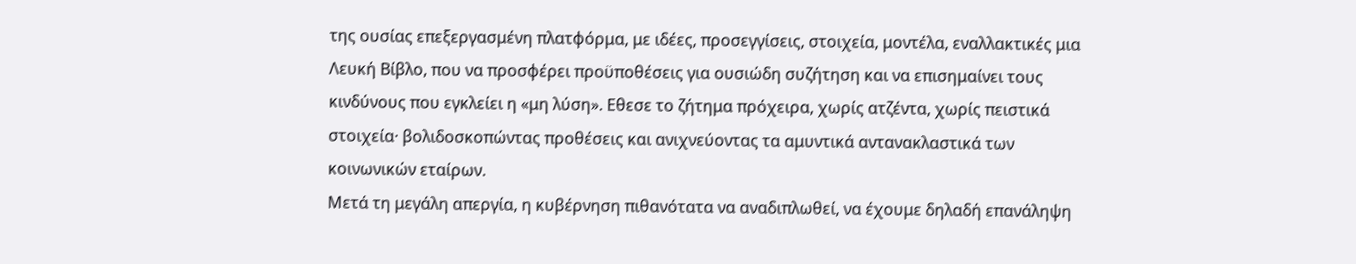της ουσίας επεξεργασμένη πλατφόρμα, με ιδέες, προσεγγίσεις, στοιχεία, μοντέλα, εναλλακτικές μια Λευκή Βίβλο, που να προσφέρει προϋποθέσεις για ουσιώδη συζήτηση και να επισημαίνει τους κινδύνους που εγκλείει η «μη λύση». Εθεσε το ζήτημα πρόχειρα, χωρίς ατζέντα, χωρίς πειστικά στοιχεία· βολιδοσκοπώντας προθέσεις και ανιχνεύοντας τα αμυντικά αντανακλαστικά των κοινωνικών εταίρων.
Μετά τη μεγάλη απεργία, η κυβέρνηση πιθανότατα να αναδιπλωθεί, να έχουμε δηλαδή επανάληψη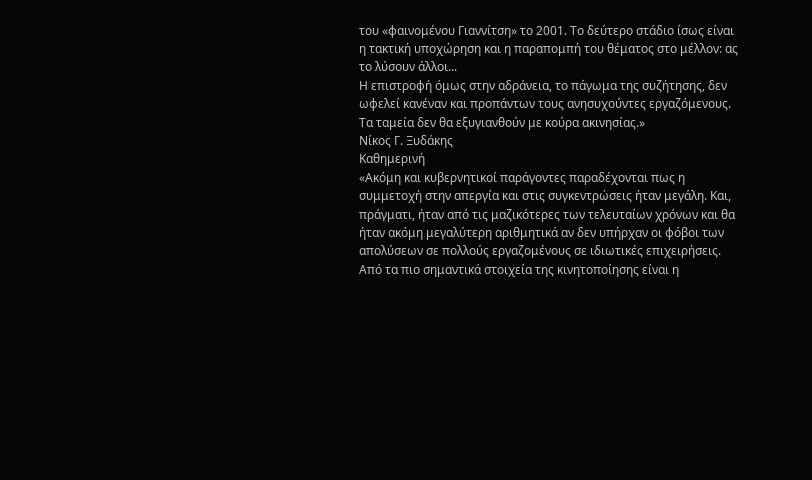του «φαινομένου Γιαννίτση» το 2001. Το δεύτερο στάδιο ίσως είναι η τακτική υποχώρηση και η παραπομπή του θέματος στο μέλλον: ας το λύσουν άλλοι...
Η επιστροφή όμως στην αδράνεια, το πάγωμα της συζήτησης, δεν ωφελεί κανέναν και προπάντων τους ανησυχούντες εργαζόμενους. Τα ταμεία δεν θα εξυγιανθούν με κούρα ακινησίας.»
Νίκος Γ. Ξυδάκης
Καθημερινή
«Ακόμη και κυβερνητικοί παράγοντες παραδέχονται πως η συμμετοχή στην απεργία και στις συγκεντρώσεις ήταν μεγάλη. Και, πράγματι, ήταν από τις μαζικότερες των τελευταίων χρόνων και θα ήταν ακόμη μεγαλύτερη αριθμητικά αν δεν υπήρχαν οι φόβοι των απολύσεων σε πολλούς εργαζομένους σε ιδιωτικές επιχειρήσεις.
Από τα πιο σημαντικά στοιχεία της κινητοποίησης είναι η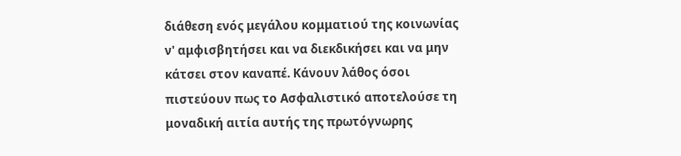διάθεση ενός μεγάλου κομματιού της κοινωνίας ν' αμφισβητήσει και να διεκδικήσει και να μην κάτσει στον καναπέ. Κάνουν λάθος όσοι πιστεύουν πως το Ασφαλιστικό αποτελούσε τη μοναδική αιτία αυτής της πρωτόγνωρης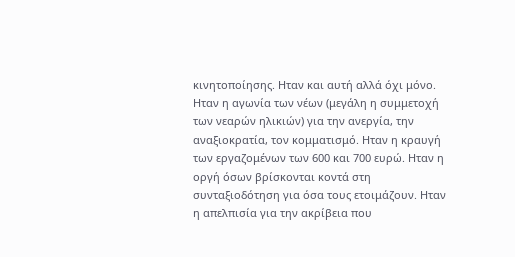κινητοποίησης. Ηταν και αυτή αλλά όχι μόνο. Ηταν η αγωνία των νέων (μεγάλη η συμμετοχή των νεαρών ηλικιών) για την ανεργία, την αναξιοκρατία, τον κομματισμό. Ηταν η κραυγή των εργαζομένων των 600 και 700 ευρώ. Ηταν η οργή όσων βρίσκονται κοντά στη συνταξιοδότηση για όσα τους ετοιμάζουν. Ηταν η απελπισία για την ακρίβεια που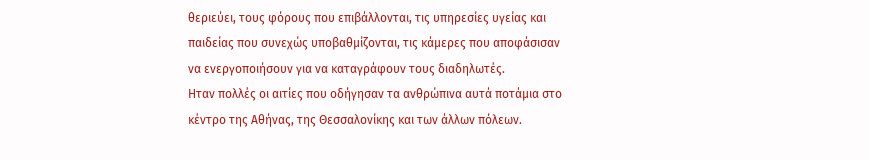θεριεύει, τους φόρους που επιβάλλονται, τις υπηρεσίες υγείας και παιδείας που συνεχώς υποβαθμίζονται, τις κάμερες που αποφάσισαν να ενεργοποιήσουν για να καταγράφουν τους διαδηλωτές.
Ηταν πολλές οι αιτίες που οδήγησαν τα ανθρώπινα αυτά ποτάμια στο κέντρο της Αθήνας, της Θεσσαλονίκης και των άλλων πόλεων.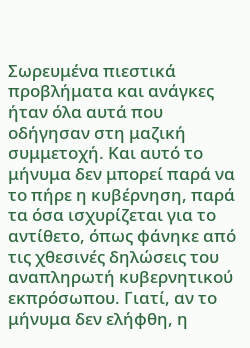Σωρευμένα πιεστικά προβλήματα και ανάγκες ήταν όλα αυτά που οδήγησαν στη μαζική συμμετοχή. Και αυτό το μήνυμα δεν μπορεί παρά να το πήρε η κυβέρνηση, παρά τα όσα ισχυρίζεται για το αντίθετο, όπως φάνηκε από τις χθεσινές δηλώσεις του αναπληρωτή κυβερνητικού εκπρόσωπου. Γιατί, αν το μήνυμα δεν ελήφθη, η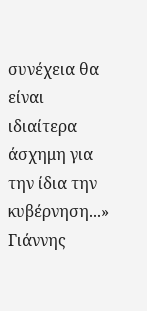συνέχεια θα είναι ιδιαίτερα άσχημη για την ίδια την κυβέρνηση...»
Γιάννης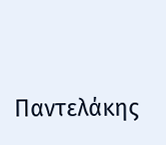Παντελάκης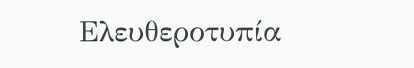Ελευθεροτυπία